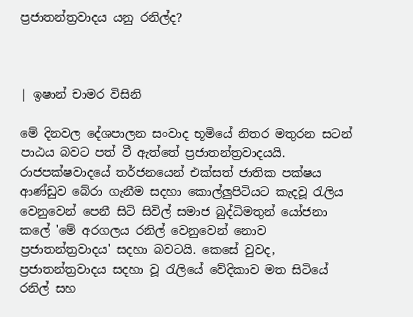ප්‍රජාතන්ත්‍රවාදය යනු රනිල්ද?



| ඉෂාන් චාමර විසිනි

මේ දිනවල දේශපාලන සංවාද භූමියේ නිතර මතුරන සටන් පාඨය බවට පත් වී ඇත්තේ ප්‍රජාතන්ත්‍රවාදයයි. රාජපක්ෂවාදයේ තර්ජනයෙන් එක්සත් ජාතික පක්ෂය ආණ්ඩුව බේරා ගැනීම සදහා කොල්ලුපිටියට කැදවූ රැලිය වෙනුවෙන් පෙනී සිටි සිවිල් සමාජ බුද්ධිමතුන් යෝජනා කලේ 'මේ අරගලය රනිල් වෙනුවෙන් නොව ප්‍රජාතන්ත්‍රවාදය' සදහා බවටයි. කෙසේ වුවද, ප්‍රජාතන්ත්‍රවාදය සදහා වූ රැලියේ වේදිකාව මත සිටියේ රනිල් සහ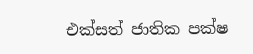එක්සත් ජාතික පක්ෂ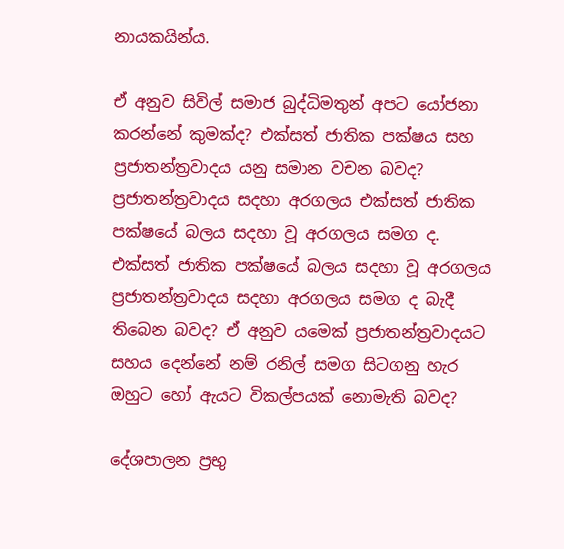නායකයින්ය.

ඒ අනුව සිවිල් සමාජ බුද්ධිමතුන් අපට යෝජනා කරන්නේ කුමක්ද? එක්සත් ජාතික පක්ෂය සහ ප්‍රජාතන්ත්‍රවාදය යනු සමාන වචන බවද? ප්‍රජාතන්ත්‍රවාදය සදහා අරගලය එක්සත් ජාතික පක්ෂයේ බලය සදහා වූ අරගලය සමග ද. එක්සත් ජාතික පක්ෂයේ බලය සදහා වූ අරගලය ප්‍රජාතන්ත්‍රවාදය සදහා අරගලය සමග ද බැදී තිබෙන බවද? ඒ අනුව යමෙක් ප්‍රජාතන්ත්‍රවාදයට සහය දෙන්නේ නම් රනිල් සමග සිටගනු හැර ඔහුට හෝ ඇයට විකල්පයක් නොමැති බවද?

දේශපාලන ප්‍රභු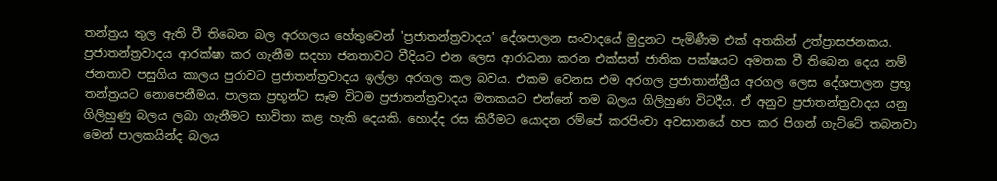තන්ත්‍රය තුල ඇති වී තිබෙන බල අරගලය හේතුවෙන් 'ප්‍රජාතන්ත්‍රවාදය' දේශපාලන සංවාදයේ මුදුනට පැමිණීම එක් අතකින් උත්ප්‍රාසජනකය. ප්‍රජාතන්ත්‍රවාදය ආරක්ෂා කර ගැනීම සදහා ජනතාවට වීදියට එන ලෙස ආරාධනා කරන එක්සත් ජාතික පක්ෂයට අමතක වී තිබෙන දෙය නම් ජනතාව පසුගිය කාලය පුරාවට ප්‍රජාතන්ත්‍රවාදය ඉල්ලා අරගල කල බවය. එකම වෙනස එම අරගල ප්‍රජාතාන්ත්‍රීය අරගල ලෙස දේශපාලන ප්‍රභූ තන්ත්‍රයට නොපෙනීමය. පාලක ප්‍රභූන්ට සෑම විටම ප්‍රජාතන්ත්‍රවාදය මතකයට එන්නේ තම බලය ගිලිහුණ විටදීය. ඒ අනුව ප්‍රජාතන්ත්‍රවාදය යනු ගිලිහුණු බලය ලබා ගැනීමට භාවිතා කළ හැකි දෙයකි. හොද්ද රස කිරීමට යොදන රම්පේ කරපිංචා අවසානයේ හප කර පිගන් ගැට්ටේ තබනවා මෙන් පාලකයින්ද බලය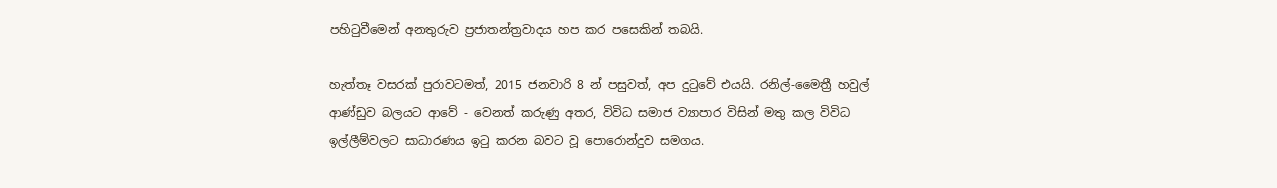පහිටුවීමෙන් අනතුරුව ප්‍රජාතන්ත්‍රවාදය හප කර පසෙකින් තබයි.

හැත්තෑ වසරක් පුරාවටමත්, 2015 ජනවාරි 8 න් පසුවත්, අප දුටුවේ එයයි. රනිල්-මෛත්‍රී හවුල් ආණ්ඩුව බලයට ආවේ - වෙනත් කරුණු අතර, විවිධ සමාජ ව්‍යාපාර විසින් මතු කල විවිධ ඉල්ලීම්වලට සාධාරණය ඉටු කරන බවට වූ පොරොන්දුව සමගය.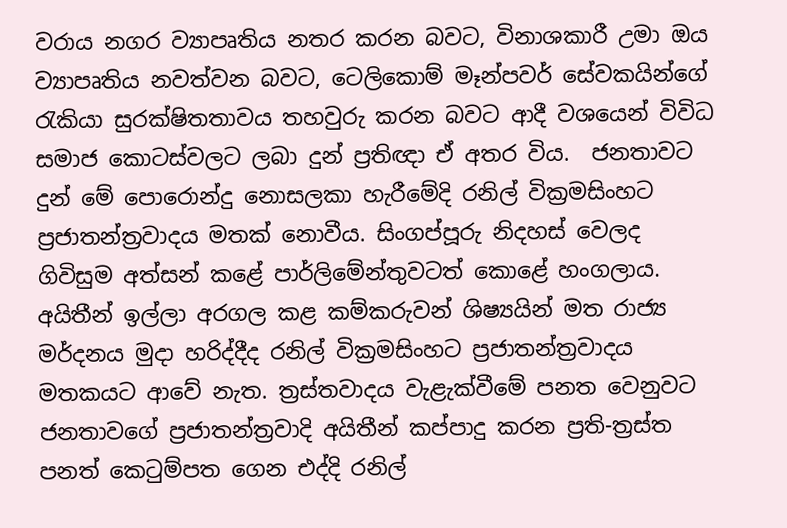වරාය නගර ව්‍යාපෘතිය නතර කරන බවට, විනාශකාරී උමා ඔය ව්‍යාපෘතිය නවත්වන බවට, ටෙලිකොම් මෑන්පවර් සේවකයින්ගේ රැකියා සුරක්ෂිතතාවය තහවුරු කරන බවට ආදී වශයෙන් විවිධ සමාජ කොටස්වලට ලබා දුන් ප්‍රතිඥා ඒ අතර විය.  ජනතාවට දුන් මේ පොරොන්දු නොසලකා හැරීමේදි රනිල් වික්‍රමසිංහට ප්‍රජාතන්ත්‍රවාදය මතක් නොවීය. සිංගප්පූරු නිදහස් වෙලද ගිවිසුම අත්සන් කළේ පාර්ලිමේන්තුවටත් කොළේ හංගලාය. අයිතීන් ඉල්ලා අරගල කළ කම්කරුවන් ශිෂ්‍යයින් මත රාජ්‍ය මර්දනය මුදා හරිද්දීද රනිල් වික්‍රමසිංහට ප්‍රජාතන්ත්‍රවාදය මතකයට ආවේ නැත. ත්‍රස්තවාදය වැළැක්වීමේ පනත වෙනුවට ජනතාවගේ ප්‍රජාතන්ත්‍රවාදි අයිතීන් කප්පාදු කරන ප්‍රති-ත්‍රස්ත පනත් කෙටුම්පත ගෙන එද්දි රනිල්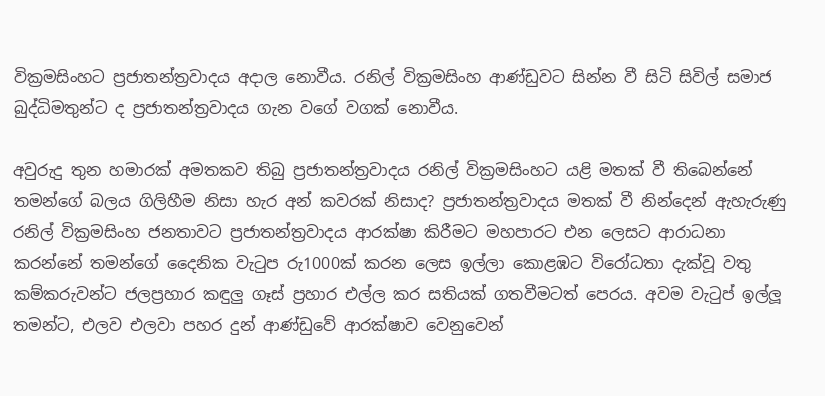වික්‍රමසිංහට ප්‍රජාතන්ත්‍රවාදය අදාල නොවීය. රනිල් වික්‍රමසිංහ ආණ්ඩුවට සින්න වී සිටි සිවිල් සමාජ බුද්ධිමතුන්ට ද ප්‍රජාතන්ත්‍රවාදය ගැන වගේ වගක් නොවීය.

අවුරුදු තුන හමාරක් අමතකව තිබු ප්‍රජාතන්ත්‍රවාදය රනිල් වික්‍රමසිංහට යළි මතක් වී තිබෙන්නේ තමන්ගේ බලය ගිලිහීම නිසා හැර අන් කවරක් නිසාද? ප්‍රජාතන්ත්‍රවාදය මතක් වී නින්දෙන් ඇහැරුණු රනිල් වික්‍රමසිංහ ජනතාවට ප්‍රජාතන්‍ත්‍රවාදය ආරක්ෂා කිරීමට මහපාරට එන ලෙසට ආරාධනා කරන්නේ තමන්ගේ දෛනික වැටුප රු1000ක් කරන ලෙස ඉල්ලා කොළඹට විරෝධතා දැක්වූ වතු කම්කරුවන්ට ජලප්‍රහාර කඳුලු ගෑස් ප්‍රහාර එල්ල කර සතියක් ගතවීමටත් පෙරය. අවම වැටුප් ඉල්ලූ තමන්ට, එලව එලවා පහර දුන් ආණ්ඩුවේ ආරක්ෂාව වෙනුවෙන්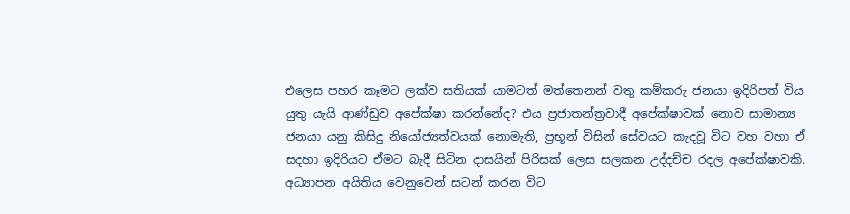එලෙස පහර කෑමට ලක්ව සතියක් යාමටත් මත්තෙනන් වතු කම්කරු ජනයා ඉදිරිපත් විය යුතු යැයි ආණ්ඩුව අපේක්ෂා කරන්නේද? එය ප්‍රජාතන්ත්‍රවාදී අපේක්ෂාවක් නොව සාමාන්‍ය ජනයා යනු කිසිදු නියෝජ්‍යත්වයක් නොමැති, ප්‍රභූන් විසින් සේවයට කැදවූ විට වහ වහා ඒ සදහා ඉදිරියට ඒමට බැදී සිටින දාසයින් පිරිසක් ලෙස සලකන උද්දච්ච රදල අපේක්ෂාවකි. අධ්‍යාපන අයිතිය වෙනුවෙන් සටන් කරන විට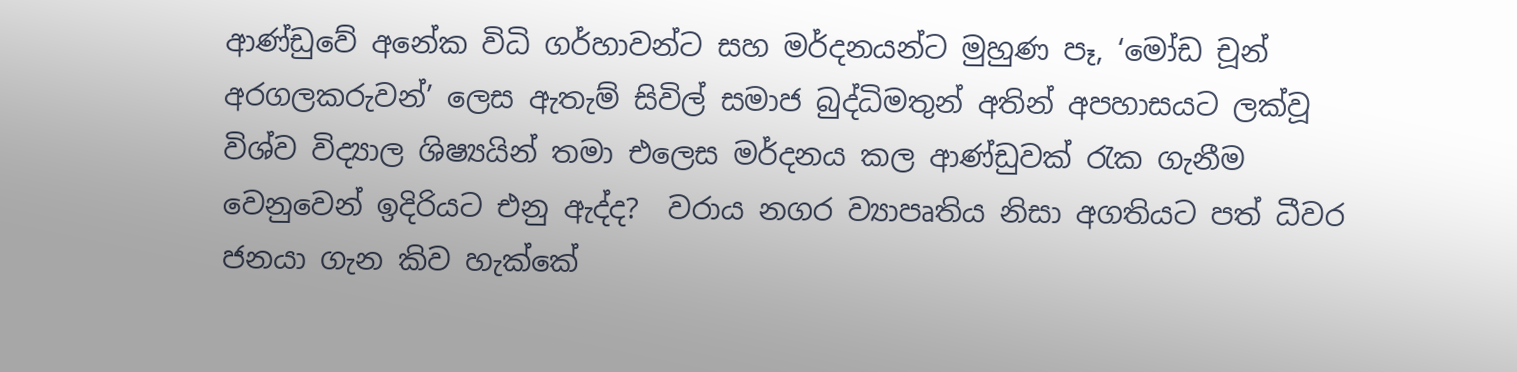ආණ්ඩුවේ අනේක විධි ගර්හාවන්ට සහ මර්දනයන්ට මුහුණ පෑ, ‘මෝඩ චූන් අරගලකරුවන්’ ලෙස ඇතැම් සිවිල් සමාජ බුද්ධිමතුන් අතින් අපහාසයට ලක්වූ විශ්ව විද්‍යාල ශිෂ්‍යයින් තමා එලෙස මර්දනය කල ආණ්ඩුවක් රැක ගැනීම වෙනුවෙන් ඉදිරියට එනු ඇද්ද?  වරාය නගර ව්‍යාපෘතිය නිසා අගතියට පත් ධීවර ජනයා ගැන කිව හැක්කේ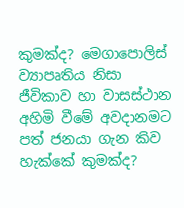කුමක්ද? මෙගාපොලිස් ව්‍යාපෘතිය නිසා ජීවිකාව හා වාසස්ථාන අහිමි වීමේ අවදානමට පත් ජනයා ගැන කිව හැක්කේ කුමක්ද?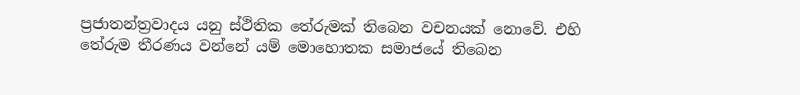ප්‍රජාතන්ත්‍රවාදය යනු ස්ථිතික තේරුමක් තිබෙන වචනයක් නොවේ. එහි තේරුම තීරණය වන්නේ යම් මොහොතක සමාජයේ තිබෙන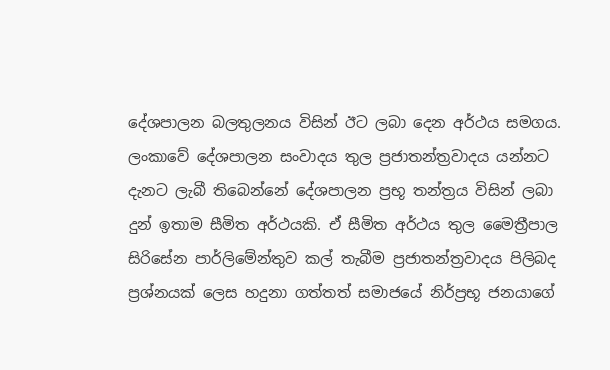දේශපාලන බලතුලනය විසින් ඊට ලබා දෙන අර්ථය සමගය. ලංකාවේ දේශපාලන සංවාදය තුල ප්‍රජාතන්ත්‍රවාදය යන්නට දැනට ලැබී තිබෙන්නේ දේශපාලන ප්‍රභූ තන්ත්‍රය විසින් ලබා දුන් ඉතාම සීමිත අර්ථයකි. ඒ සීමිත අර්ථය තුල මෛත්‍රීපාල සිරිසේන පාර්ලිමේන්තුව කල් තැබීම ප්‍රජාතන්ත්‍රවාදය පිලිබද ප්‍රශ්නයක් ලෙස හදුනා ගත්තත් සමාජයේ නිර්ප්‍රභූ ජනයාගේ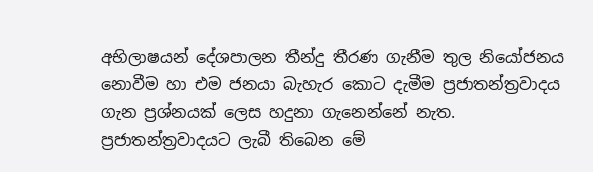අභිලාෂයන් දේශපාලන තීන්දු තීරණ ගැනීම තුල නියෝජනය නොවීම හා එම ජනයා බැහැර කොට දැමීම ප්‍රජාතන්ත්‍රවාදය ගැන ප්‍රශ්නයක් ලෙස හදුනා ගැනෙන්නේ නැත. ප්‍රජාතන්ත්‍රවාදයට ලැබී තිබෙන මේ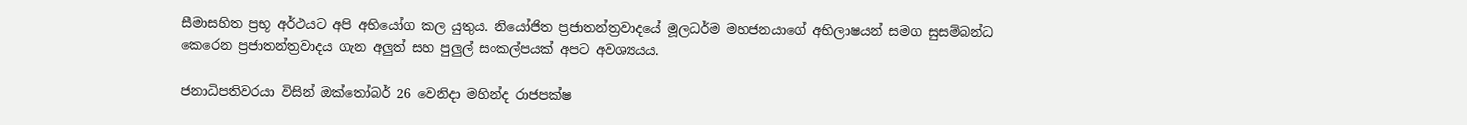සීමාසහිත ප්‍රභූ අර්ථයට අපි අභියෝග කල යුතුය. නියෝජිත ප්‍රජාතන්ත්‍රවාදයේ මූලධර්ම මහජනයාගේ අභිලාෂයන් සමග සුසම්බන්ධ කෙරෙන ප්‍රජාතන්ත්‍රවාදය ගැන අලුත් සහ පුලුල් සංකල්පයක් අපට අවශ්‍යයය.

ජනාධිපතිවරයා විසින් ඔක්තෝබර් 26 වෙනිදා මහින්ද රාජපක්ෂ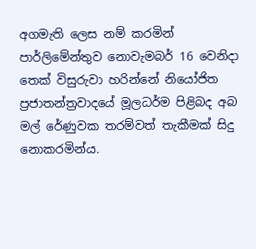අගමැති ලෙස නම් කරමින් පාර්ලිමේන්තුව නොවැමබර් 16 වෙනිදා තෙක් විසුරුවා හරින්නේ නියෝජිත ප්‍රජාතන්ත්‍රවාදයේ මූලධර්ම පිළිබද අබ මල් රේණුවක තරම්වත් තැකීමක් සිදු නොකරමින්ය.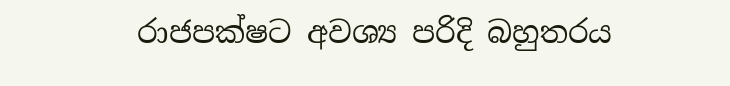රාජපක්ෂට අවශ්‍ය පරිදි බහුතරය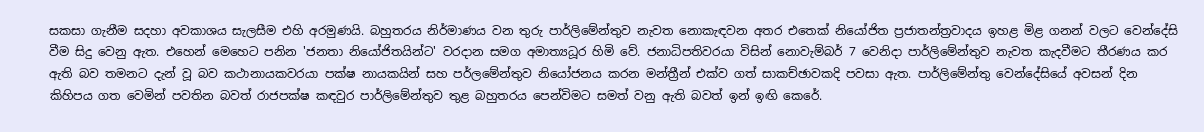සකසා ගැනීම සදහා අවකාශය සැලසීම එහි අරමුණයි. බහුතරය නිර්මාණය වන තුරු පාර්ලිමේන්තුව නැවත නොකැඳවන අතර එතෙක් නියෝජිත ප්‍රජාතන්ත්‍රවාදය ඉහළ මිළ ගනන් වලට වෙන්දේසි වීම සිදු වෙනු ඇත. එහෙන් මෙහෙට පනින 'ජනතා නියෝජිතයින්ට' වරදාන සමග අමාත්‍යධූර හිමි වේ. ජනාධිපතිවරයා විසින් නොවැම්බර් 7 වෙනිදා පාර්ලිමේන්තුව නැවත කැදවීමට තීරණය කර ඇති බව තමනට දැන් වූ බව කථානායකවරයා පක්ෂ නායකයින් සහ පර්ලමේන්තුව නියෝජනය කරන මන්ත්‍රීන් එක්ව ගත් සාකච්ඡාවකදි පවසා ඇත. පාර්ලිමේන්තු වෙන්දේසියේ අවසන් දින කිහිපය ගත වෙමින් පවතින බවත් රාජපක්ෂ කඳවුර පාර්ලිමේන්තුව තුළ බහුතරය පෙන්විමට සමත් වනු ඇති බවත් ඉන් ඉඟි කෙරේ.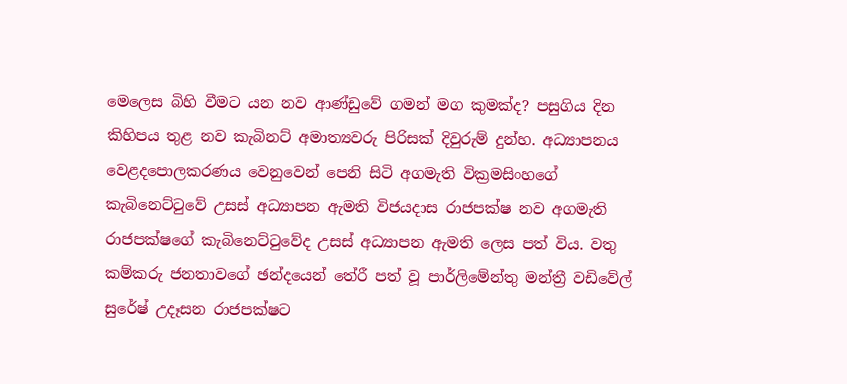මෙලෙස බිහි වීමට යන නව ආණ්ඩුවේ ගමන් මග කුමක්ද? පසුගිය දින කිහිපය තුළ නව කැබිනට් අමාත්‍යවරු පිරිසක් දිවුරුම් දුන්හ. අධ්‍යාපනය වෙළදපොලකරණය වෙනුවෙන් පෙනි සිටි අගමැති වික්‍රමසිංහගේ කැබිනෙට්ටුවේ උසස් අධ්‍යාපන ඇමති විජයදාස රාජපක්ෂ නව අගමැති රාජපක්ෂගේ කැබිනෙට්ටුවේද උසස් අධ්‍යාපන ඇමති ලෙස පත් විය. වතු කම්කරු ජනතාවගේ ඡන්දයෙන් තේරී පත් වූ පාර්ලිමේන්තු මන්ත්‍රී වඩිවේල් සුරේෂ් උදෑසන රාජපක්ෂට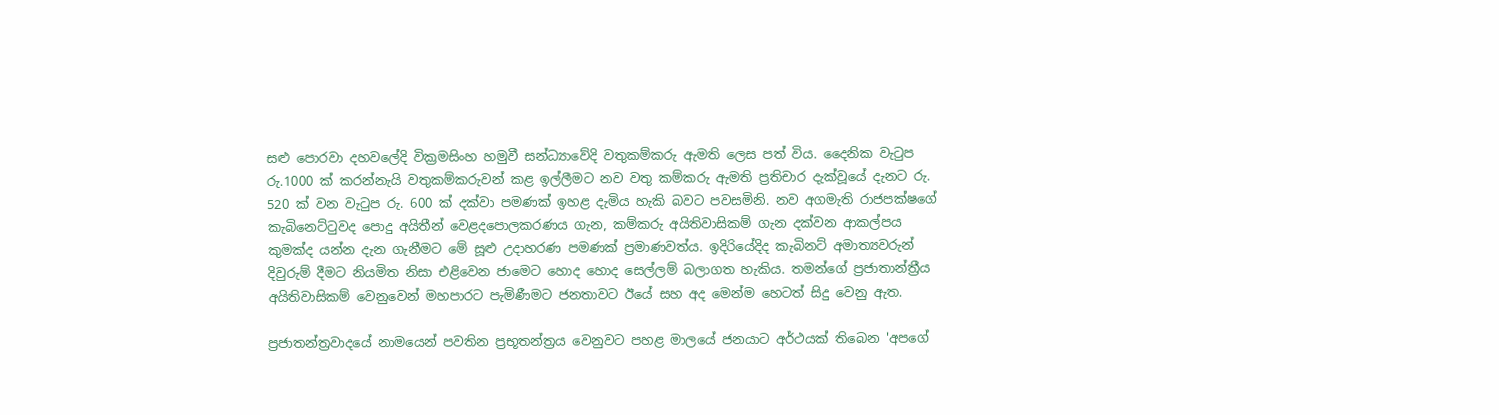සළු පොරවා දහවලේදි වික්‍රමසිංහ හමුවී සන්ධ්‍යාවේදි වතුකම්කරු ඇමති ලෙස පත් විය. දෛනික වැටුප රු.1000 ක් කරන්නැයි වතුකම්කරුවන් කළ ඉල්ලීමට නව වතු කම්කරු ඇමති ප්‍රතිචාර දැක්වූයේ දැනට රු. 520 ක් වන වැටුප රු. 600 ක් දක්වා පමණක් ඉහළ දැමිය හැකි බවට පවසමිනි. නව අගමැති රාජපක්ෂගේ කැබිනෙට්ටුවද පොදු අයිතීන් වෙළදපොලකරණය ගැන, කම්කරු අයිතිවාසිකම් ගැන දක්වන ආකල්පය කුමක්ද යන්න දැන ගැනීමට මේ සූළු උදාහරණ පමණක් ප්‍රමාණවත්ය. ඉදිරියේදිද කැබිනට් අමාත්‍යවරුන් දිවුරුම් දීමට නියමිත නිසා එළිවෙන ජාමෙට හොද හොද සෙල්ලම් බලාගත හැකිය. තමන්ගේ ප්‍රජාතාන්ත්‍රීය අයිතිවාසිකම් වෙනුවෙන් මහපාරට පැමිණීමට ජනතාවට ඊයේ සහ අද මෙන්ම හෙටත් සිදු වෙනු ඇත.

ප්‍රජාතන්ත්‍රවාදයේ නාමයෙන් පවතින ප්‍රභූතන්ත්‍රය වෙනුවට පහළ මාලයේ ජනයාට අර්ථයක් තිබෙන 'අපගේ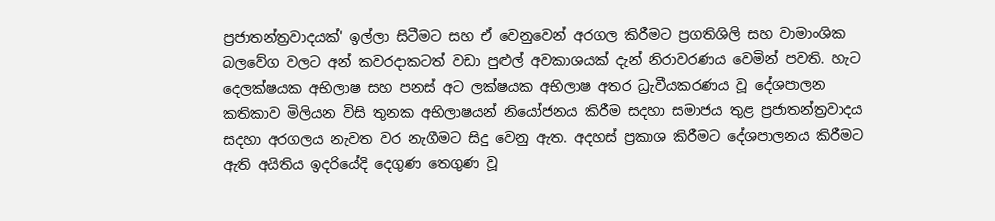ප්‍රජාතන්ත්‍රවාදයක්' ඉල්ලා සිටීමට සහ ඒ වෙනුවෙන් අරගල කිරීමට ප්‍රගතිශිලි සහ වාමාංශික බලවේග වලට අන් කවරදාකටත් වඩා පුළුල් අවකාශයක් දැන් නිරාවරණය වෙමින් පවති. හැට දෙලක්ෂයක අභිලාෂ සහ පනස් අට ලක්ෂයක අභිලාෂ අතර ධ්‍රැවීයකරණය වූ දේශපාලන කතිකාව මිලියන විසි තුනක අභිලාෂයන් නියෝජනය කිරීම සදහා සමාජය තුළ ප්‍රජාතන්ත්‍රවාදය සදහා අරගලය නැවත වර නැගීමට සිදු වෙනු ඇත. අදහස් ප්‍රකාශ කිරීමට දේශපාලනය කිරීමට ඇති අයිතිය ඉදරියේදි දෙගුණ තෙගුණ වූ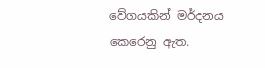වේගයකින් මර්දනය කෙරෙනු ඇත.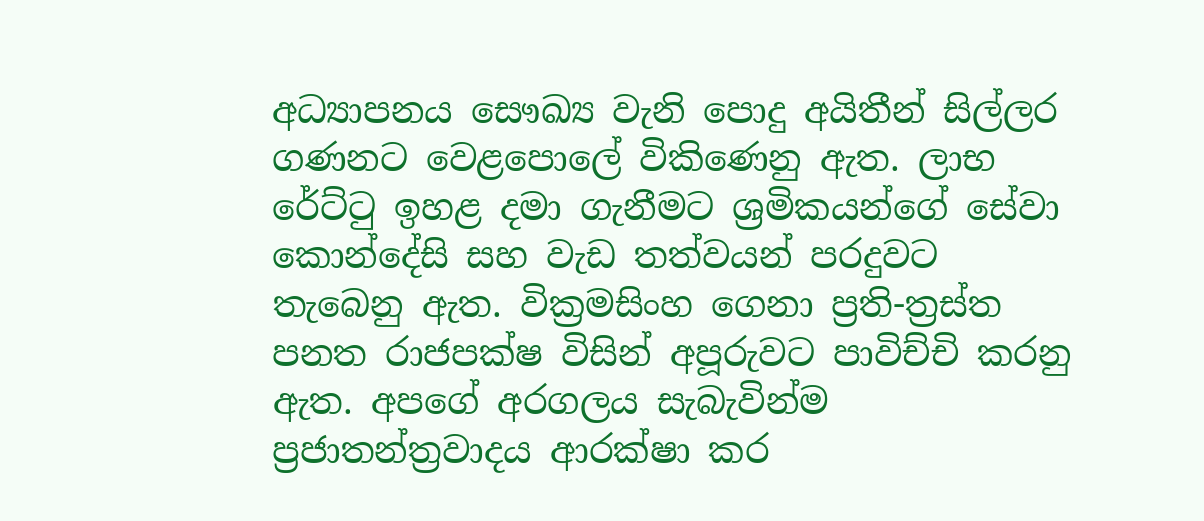අධ්‍යාපනය සෞඛ්‍ය වැනි පොදු අයිතීන් සිල්ලර ගණනට වෙළපොලේ විකිණෙනු ඇත. ලාභ රේට්ටු ඉහළ දමා ගැනීමට ශ්‍රමිකයන්ගේ සේවා කොන්දේසි සහ වැඩ තත්වයන් පරදුවට තැබෙනු ඇත. වික්‍රමසිංහ ගෙනා ප්‍රති-ත්‍රස්ත පනත රාජපක්ෂ විසින් අපූරුවට පාවිච්චි කරනු ඇත. අපගේ අරගලය සැබැවින්ම ප්‍රජාතන්ත්‍රවාදය ආරක්ෂා කර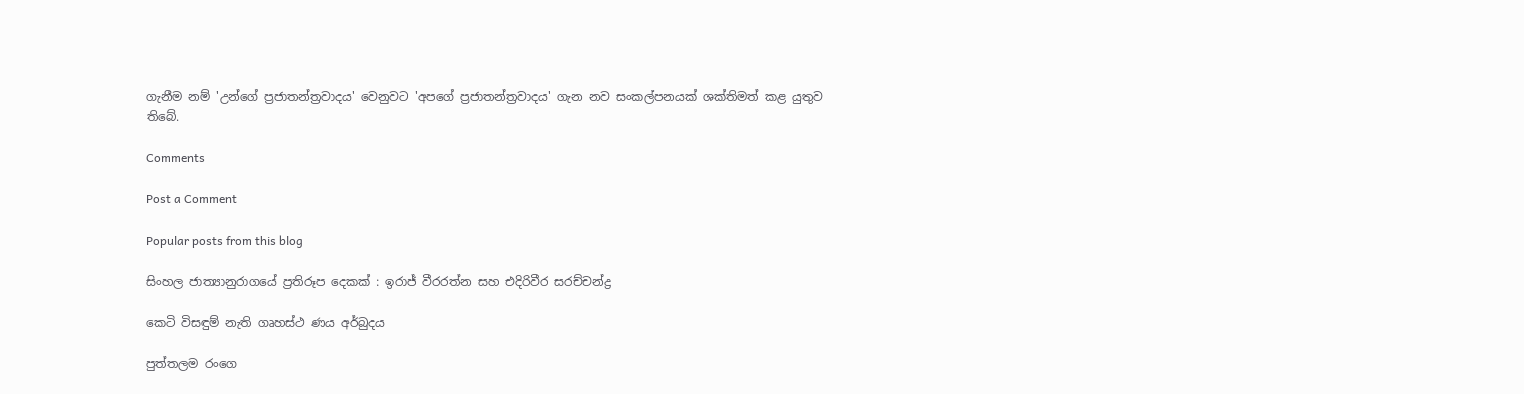ගැනීම නම් 'උන්ගේ ප්‍රජාතන්ත්‍රවාදය' වෙනුවට 'අපගේ ප්‍රජාතන්ත්‍රවාදය' ගැන නව සංකල්පනයක් ශක්තිමත් කළ යුතුව තිබේ.

Comments

Post a Comment

Popular posts from this blog

සිංහල ජාත්‍යානුරාගයේ ප්‍රතිරූප දෙකක් : ඉරාජ් වීරරත්න සහ එදිරිවීර සරච්චන්ද්‍ර

කෙටි විසඳුම් නැති ගෘහස්ථ ණය අර්බුදය

පුත්තලම රංගෙ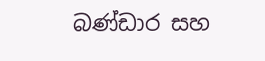බණ්ඩාර සහ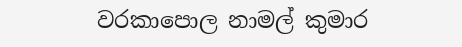වරකාපොල නාමල් කුමාර